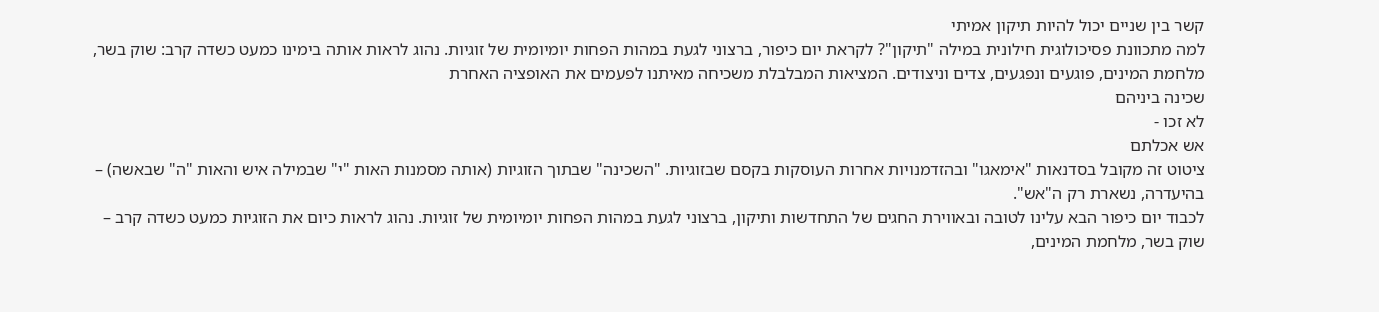קשר בין שניים יכול להיות תיקון אמיתי
למה מתכוונת פסיכולוגית חילונית במילה "תיקון"? לקראת יום כיפור, ברצוני לגעת במהות הפחות יומיומית של זוגיות. נהוג לראות אותה בימינו כמעט כשדה קרב: שוק בשר, מלחמת המינים, פוגעים ונפגעים, צדים וניצודים. המציאות המבלבלת משכיחה מאיתנו לפעמים את האופציה האחרת
שכינה ביניהם
לא זכו -
אש אכלתם
ציטוט זה מקובל בסדנאות "אימאגו" ובהזדמנויות אחרות העוסקות בקסם שבזוגיות. "השכינה" שבתוך הזוגיות (אותה מסמנות האות "י" שבמילה איש והאות "ה" שבאשה) – בהיעדרה, נשארת רק ה"אש".
לכבוד יום כיפור הבא עלינו לטובה ובאווירת החגים של התחדשות ותיקון, ברצוני לגעת במהות הפחות יומיומית של זוגיות. נהוג לראות כיום את הזוגיות כמעט כשדה קרב – שוק בשר, מלחמת המינים,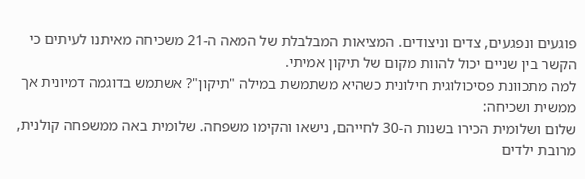פוגעים ונפגעים, צדים וניצודים. המציאות המבלבלת של המאה ה-21 משכיחה מאיתנו לעיתים כי הקשר בין שניים יכול להוות מקום של תיקון אמיתי.
למה מתכוונת פסיכולוגית חילונית כשהיא משתמשת במילה "תיקון"? אשתמש בדוגמה דמיונית אך ממשית ושכיחה:
שלום ושלומית הכירו בשנות ה-30 לחייהם, נישאו והקימו משפחה. שלומית באה ממשפחה קולנית, מרובת ילדים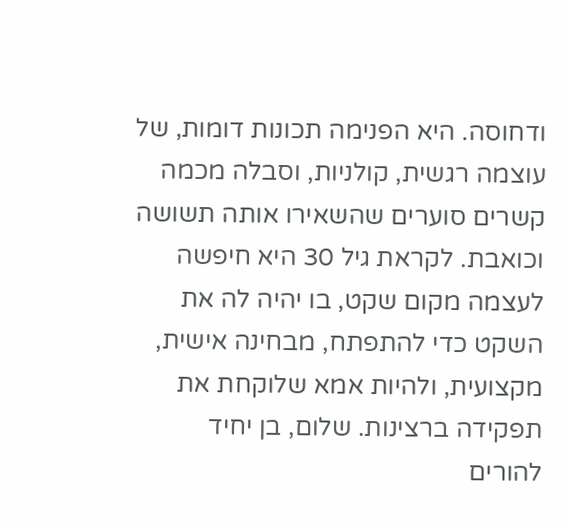ודחוסה. היא הפנימה תכונות דומות, של עוצמה רגשית, קולניות, וסבלה מכמה קשרים סוערים שהשאירו אותה תשושה וכואבת. לקראת גיל 30 היא חיפשה לעצמה מקום שקט, בו יהיה לה את השקט כדי להתפתח, מבחינה אישית, מקצועית, ולהיות אמא שלוקחת את תפקידה ברצינות. שלום, בן יחיד להורים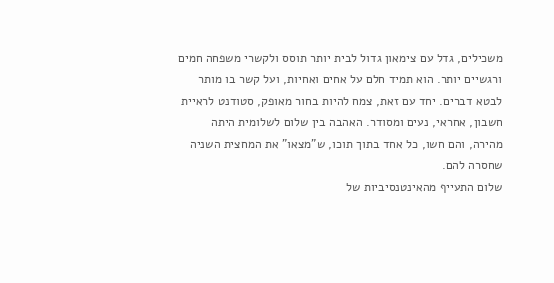משכילים, גדל עם צימאון גדול לבית יותר תוסס ולקשרי משפחה חמים ורגשיים יותר. הוא תמיד חלם על אחים ואחיות, ועל קשר בו מותר לבטא דברים. יחד עם זאת, צמח להיות בחור מאופק, סטודנט לראיית חשבון, אחראי, נעים ומסודר. האהבה בין שלום לשלומית היתה מהירה, והם חשו, כל אחד בתוך תוכו, ש"מצאו" את המחצית השניה שחסרה להם.
שלום התעייף מהאינטנסיביות של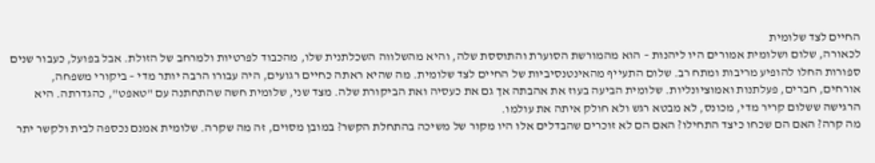החיים לצד שלומית
לכאורה, שלום ושלומית אמורים היו ליהנות – הוא מהמורשת הסוערת והתוססת שלה, והיא מהשלווה השכלתנית שלו, מהכבוד לפרטיות ולמרחב של הזולת. אבל בפועל, כעבור שנים ספורות החלו להופיע מריבות ומתח רב. שלום התעייף מהאינטנסיביות של החיים לצד שלומית. מה שהיא ראתה כחיים רגועים, היה עבורו הרבה יותר מדי – ביקורי משפחה, אורחים, חברים, פעלתנות ואמוציונליות. שלומית הביעה בעוז את אהבתה אך גם את כעסיה ואת הביקורת שלה. מצד שני, שלומית חשה שהתחתנה עם "טאפט", כהגדרתה. היא הרגישה ששלום קריר מדי, מכונס, לא מבטא רגש ולא חולק איתה את עולמו.
מה קרה? האם הם שכחו כיצד התחילו? האם הם לא זוכרים שהבדלים אלו היו מקור של משיכה בהתחלת הקשר? במובן מסוים, זה מה שקרה. שלומית אמנם נכספה לבית ולקשר יתר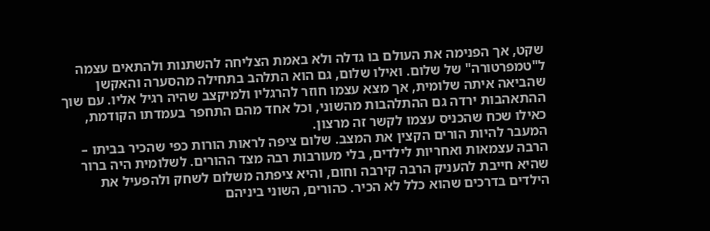שקט, אך הפנימה את העולם בו גדלה ולא באמת הצליחה להשתנות ולהתאים עצמה ל"טמפרטורה" של שלום. ואילו שלום, גם הוא התלהב בתחילה מהסערה והאקשן שהביאה איתה שלומית, אך מצא עצמו חוזר להרגליו ולמיקצב שהיה רגיל אליו. עם שוך ההתאהבות ירדה גם ההתלהבות מהשוני, וכל אחד מהם התחפר בעמדתו הקודמת, כאילו שכח שהכניס עצמו לקשר זה מרצון.
המעבר להיות הורים הקצין את המצב. שלום ציפה לראות הורות כפי שהכיר בביתו – הרבה עצמאות ואחריות לילדים, בלי מעורבות רבה מצד ההורים. לשלומית היה ברור שהיא חייבת להעניק הרבה קירבה וחום, והיא ציפתה משלום לשחק ולהפעיל את הילדים בדרכים שהוא כלל לא הכיר. כהורים, השוני ביניהם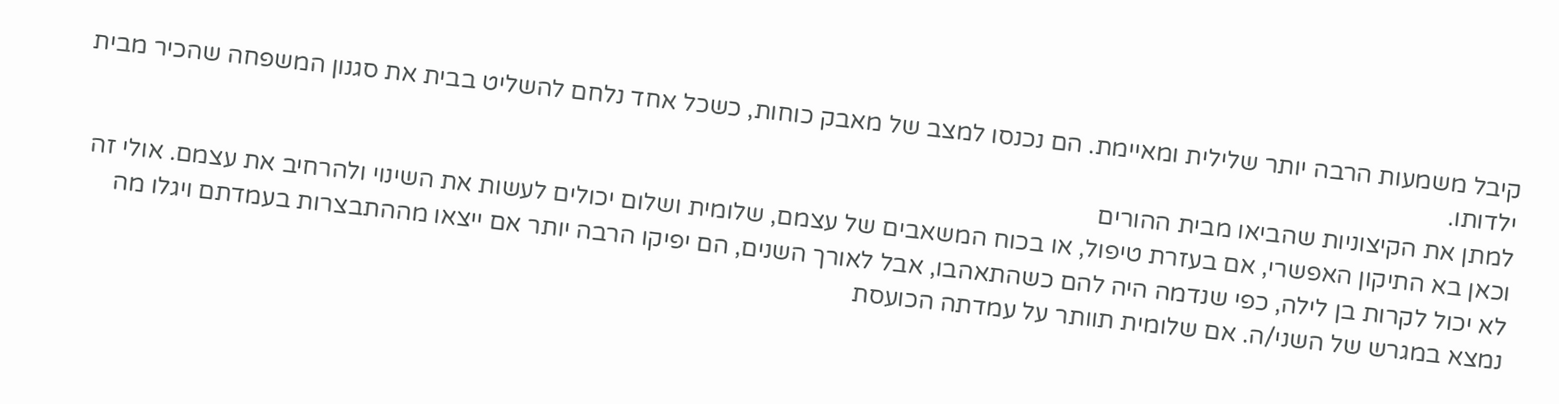קיבל משמעות הרבה יותר שלילית ומאיימת. הם נכנסו למצב של מאבק כוחות, כשכל אחד נלחם להשליט בבית את סגנון המשפחה שהכיר מבית ילדותו.
למתן את הקיצוניות שהביאו מבית ההורים
וכאן בא התיקון האפשרי, אם בעזרת טיפול, או בכוח המשאבים של עצמם, שלומית ושלום יכולים לעשות את השינוי ולהרחיב את עצמם. אולי זה לא יכול לקרות בן לילה, כפי שנדמה היה להם כשהתאהבו, אבל לאורך השנים, הם יפיקו הרבה יותר אם ייצאו מההתבצרות בעמדתם ויגלו מה נמצא במגרש של השני/ה. אם שלומית תוותר על עמדתה הכועסת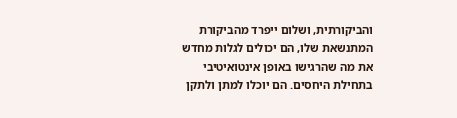והביקורתית, ושלום ייפרד מהביקורת המתנשאת שלו, הם יכולים לגלות מחדש את מה שהרגישו באופן אינטואיטיבי בתחילת היחסים. הם יוכלו למתן ולתקן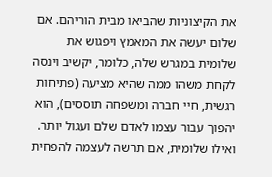את הקיצוניות שהביאו מבית הוריהם. אם שלום יעשה את המאמץ ויפגוש את שלומית במגרש שלה, כלומר, יקשיב וינסה לקחת משהו ממה שהיא מציעה (פתיחות רגשית, חיי חברה ומשפחה תוססים), הוא יהפוך עבור עצמו לאדם שלם ועגול יותר.
ואילו שלומית, אם תרשה לעצמה להפחית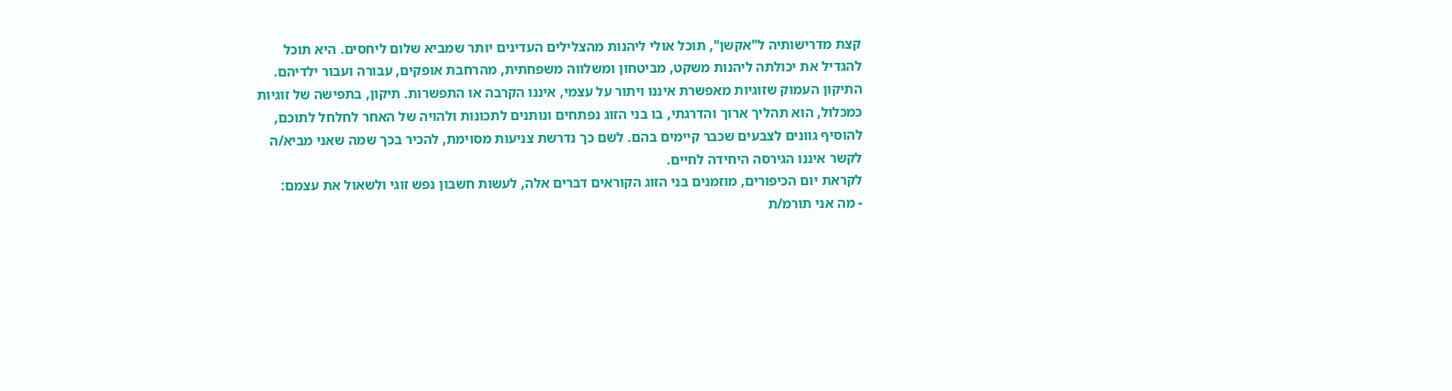קצת מדרישותיה ל"אקשן", תוכל אולי ליהנות מהצלילים העדינים יותר שמביא שלום ליחסים. היא תוכל להגדיל את יכולתה ליהנות משקט, מביטחון ומשלווה משפחתית, מהרחבת אופקים, עבורה ועבור ילדיהם.
התיקון העמוק שזוגיות מאפשרת איננו ויתור על עצמי, איננו הקרבה או התפשרות. תיקון, בתפישה של זוגיות כמכלול, הוא תהליך ארוך והדרגתי, בו בני הזוג נפתחים ונותנים לתכונות ולהויה של האחר לחלחל לתוכם, להוסיף גוונים לצבעים שכבר קיימים בהם. לשם כך נדרשת צניעות מסוימת, להכיר בכך שמה שאני מביא/ה לקשר איננו הגירסה היחידה לחיים.
לקראת יום הכיפורים, מוזמנים בני הזוג הקוראים דברים אלה, לעשות חשבון נפש זוגי ולשאול את עצמם:
- מה אני תורמ/ת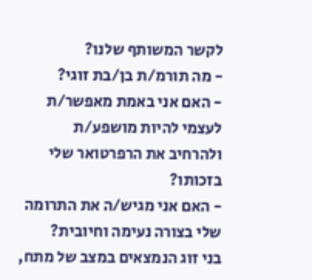לקשר המשותף שלנו?
- מה תורמ/ת בן/בת זוגי?
- האם אני באמת מאפשר/ת לעצמי להיות מושפע/ת ולהרחיב את הרפרטואר שלי בזכותו?
- האם אני מגיש/ה את התרומה שלי בצורה נעימה וחיובית?
בני זוג הנמצאים במצב של מתח,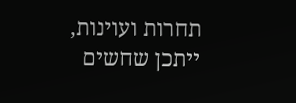תחרות ועוינות, ייתכן שחשים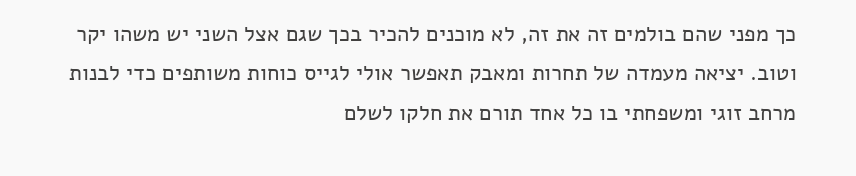כך מפני שהם בולמים זה את זה, לא מוכנים להכיר בכך שגם אצל השני יש משהו יקר וטוב. יציאה מעמדה של תחרות ומאבק תאפשר אולי לגייס כוחות משותפים כדי לבנות מרחב זוגי ומשפחתי בו כל אחד תורם את חלקו לשלם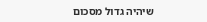שיהיה גדול מסכום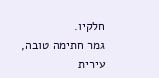חלקיו.
גמר חתימה טובה,
עירית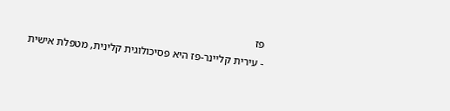פז
- עירית קליינר-פז היא פסיכולוגית קלינית, מטפלת אישית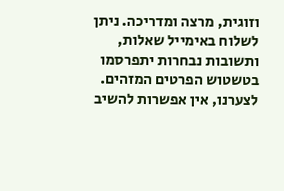וזוגית, מרצה ומדריכה. ניתן לשלוח באימייל שאלות, ותשובות נבחרות יתפרסמו בטשטוש הפרטים המזהים. לצערנו, אין אפשרות להשיב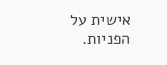אישית על הפניות.